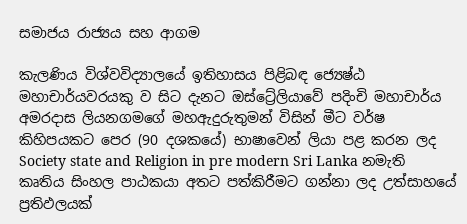සමාජය රාජ්‍යය සහ ආගම

කැලණිය විශ්වවිද්‍යාලයේ ඉතිහාසය පිළිබඳ ජ්‍යෙෂ්ඨ මහාචාර්යවරයකු ව සිට දැනට ඔස්ට්‍රේලියාවේ පදිංචි මහාචාර්ය අමරදාස ලියනගමගේ මහඇදුරුතුමන් විසින් මීට වර්ෂ කිහිපයකට පෙර (90 දශකයේ) භාෂාවෙන් ලියා පළ කරන ලද Society state and Religion in pre modern Sri Lanka නමැති කෘතිය සිංහල පාඨකයා අතට පත්කිරීමට ගන්නා ලද උත්සාහයේ ප්‍රතිඵලයක්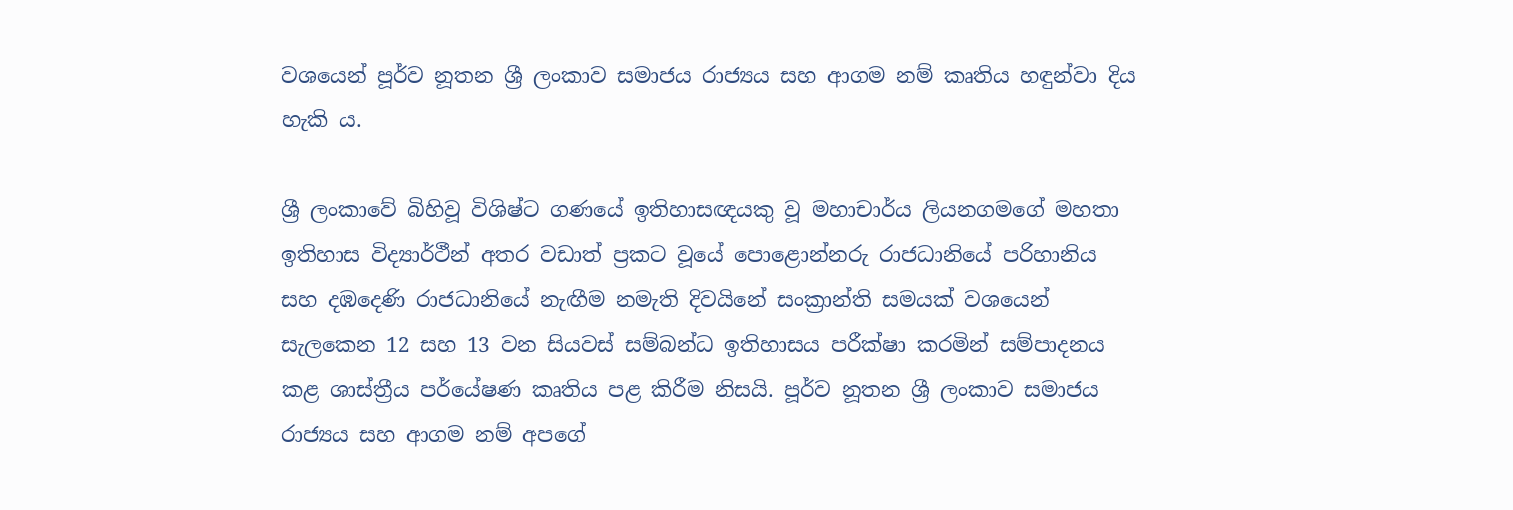වශයෙන් පූර්ව නූතන ශ්‍රී ලංකාව සමාජය රාජ්‍යය සහ ආගම නම් කෘතිය හඳුන්වා දිය හැකි ය.

ශ්‍රී ලංකාවේ බිහිවූ විශිෂ්ට ගණයේ ඉතිහාසඥයකු වූ මහාචාර්ය ලියනගමගේ මහතා ඉතිහාස විද්‍යාර්ථීන් අතර වඩාත් ප්‍රකට වූයේ පොළොන්නරු රාජධානියේ පරිහානිය සහ දඹදෙණි රාජධානියේ නැඟීම නමැති දිවයිනේ සංක්‍රාන්ති සමයක් වශයෙන් සැලකෙන 12 සහ 13 වන සියවස් සම්බන්ධ ඉතිහාසය පරීක්ෂා කරමින් සම්පාදනය කළ ශාස්ත්‍රීය පර්යේෂණ කෘතිය පළ කිරීම නිසයි. පූර්ව නූතන ශ්‍රී ලංකාව සමාජය රාජ්‍යය සහ ආගම නම් අපගේ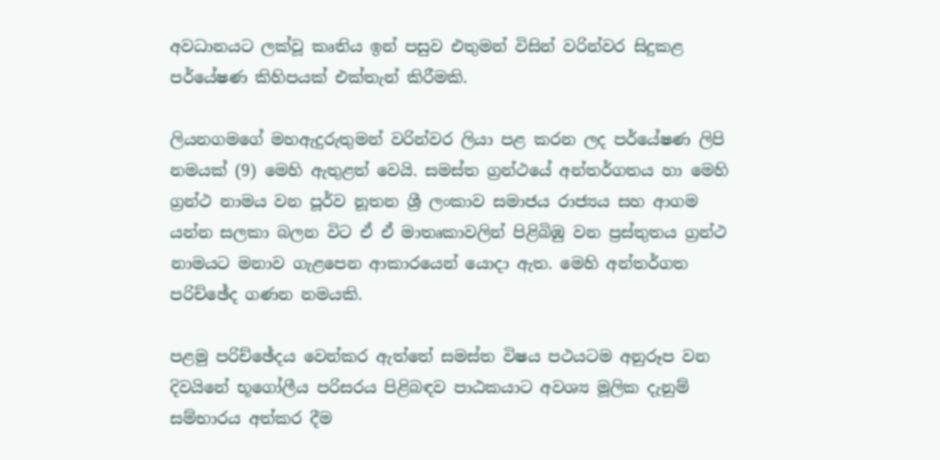අවධානයට ලක්වූ කෘතිය ඉන් පසුව එතුමන් විසින් වරින්වර සිදුකළ පර්යේෂණ කිහිපයක් එක්තැන් කිරීමකි.

ලියනගමගේ මහඇදුරුතුමන් වරින්වර ලියා පළ කරන ලද පර්යේෂණ ලිපි නමයක් (9) මෙහි ඇතුළත් වෙයි. සමස්ත ග්‍රන්ථයේ අන්තර්ගතය හා මෙහි ග්‍රන්ථ නාමය වන පූර්ව නූතන ශ්‍රී ලංකාව සමාජය රාජ්‍යය සහ ආගම යන්න සලකා බලන විට ඒ ඒ මාතෘකාවලින් පිළිබිඹු වන ප්‍රස්තුතය ග්‍රන්ථ නාමයට මනාව ගැළපෙන ආකාරයෙන් යොදා ඇත. මෙහි අන්තර්ගත පරිච්ඡේද ගණන නමයකි.

පළමු පරිච්ඡේදය වෙන්කර ඇත්තේ සමස්ත විෂය පථයටම අනුරූප වන දිවයිනේ භූගෝලීය පරිසරය පිළිබඳව පාඨකයාට අවශ්‍ය මූලික දැනුම් සම්භාරය අත්කර දීම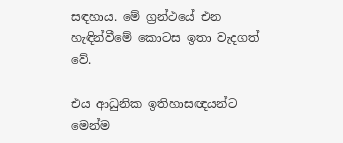සඳහාය. මේ ග්‍රන්ථයේ එන හැඳින්වීමේ කොටස ඉතා වැදගත් වේ.

එය ආධුනික ඉතිහාසඥයන්ට මෙන්ම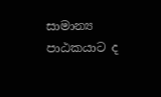සාමාන්‍ය පාඨකයාට ද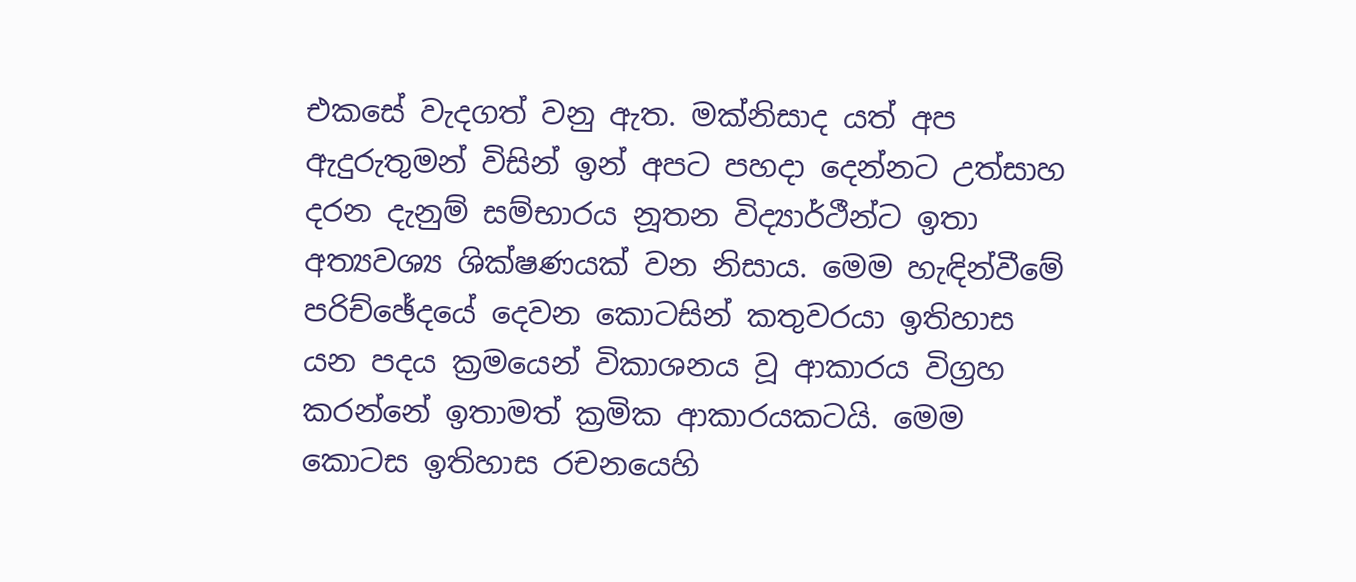එකසේ වැදගත් වනු ඇත. මක්නිසාද යත් අප ඇදුරුතුමන් විසින් ඉන් අපට පහදා දෙන්නට උත්සාහ දරන දැනුම් සම්භාරය නූතන විද්‍යාර්ථීන්ට ඉතා අත්‍යවශ්‍ය ශික්ෂණයක් වන නිසාය. මෙම හැඳින්වීමේ පරිච්ඡේදයේ දෙවන කොටසින් කතුවරයා ඉතිහාස යන පදය ක්‍රමයෙන් විකාශනය වූ ආකාරය විග්‍රහ කරන්නේ ඉතාමත් ක්‍රමික ආකාරයකටයි. මෙම කොටස ඉතිහාස රචනයෙහි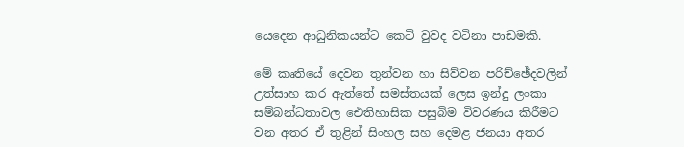යෙදෙන ආධුනිකයන්ට කෙටි වුවද වටිනා පාඩමකි.

මේ කෘතියේ දෙවන තුන්වන හා සිව්වන පරිච්ඡේදවලින් උත්සාහ කර ඇත්තේ සමස්තයක් ලෙස ඉන්දු ලංකා සම්බන්ධතාවල ඓතිහාසික පසුබිම විවරණය කිරීමට වන අතර ඒ තුළින් සිංහල සහ දෙමළ ජනයා අතර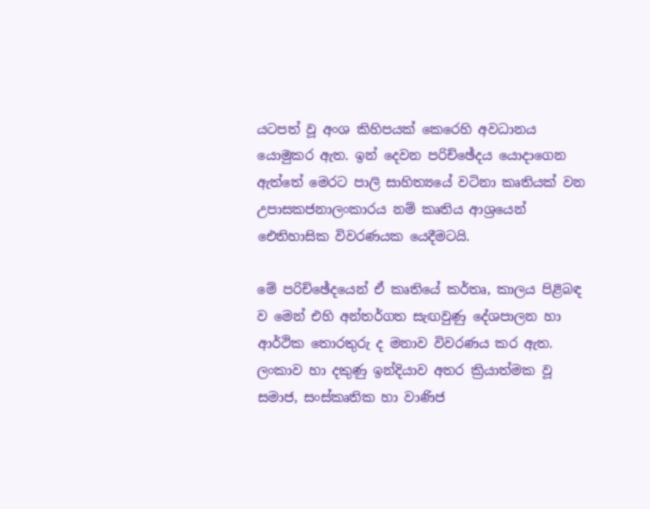යටපත් වූ අංශ කිහිපයක් කෙරෙහි අවධානය යොමුකර ඇත. ඉන් දෙවන පරිච්ඡේදය යොදාගෙන ඇත්තේ මෙරට පාලි සාහිත්‍යයේ වටිනා කෘතියක් වන උපාසකජනාලංකාරය නම් කෘතිය ආශ්‍රයෙන් ඓතිහාසික විවරණයක යෙදීමටයි.

මේ පරිච්ඡේදයෙන් ඒ කෘතියේ කර්තෘ, කාලය පිළිබඳ ව මෙන් එහි අන්තර්ගත සැඟවුණු දේශපාලන හා ආර්ථික තොරතුරු ද මනාව විවරණය කර ඇත. ලංකාව හා දකුණු ඉන්දියාව අතර ක්‍රියාත්මක වූ සමාජ, සංස්කෘතික හා වාණිජ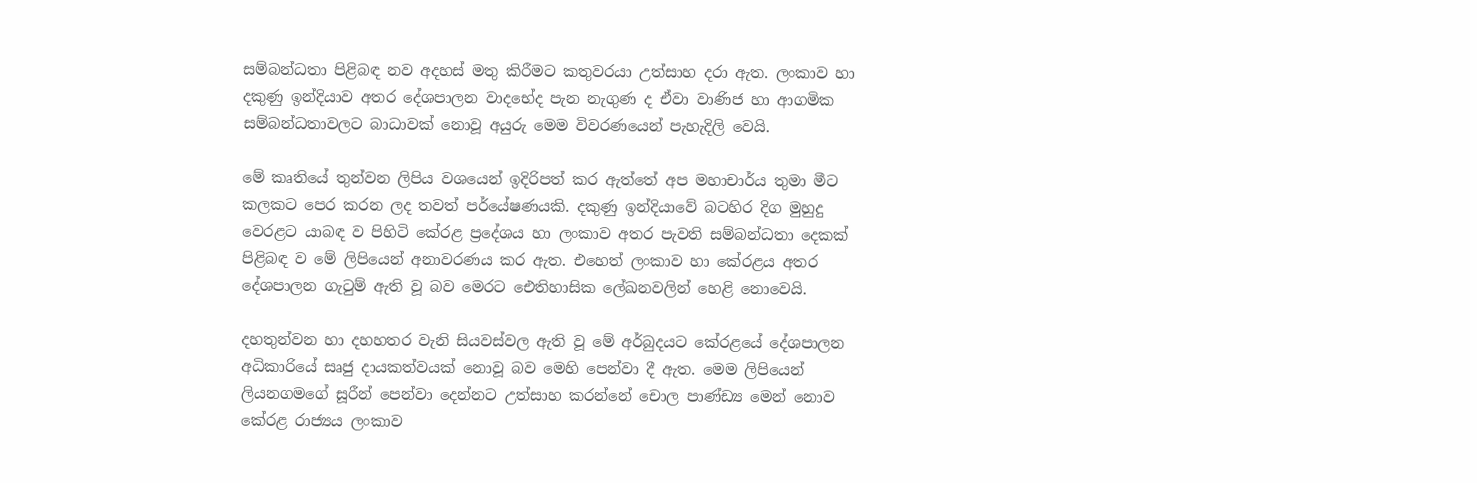සම්බන්ධතා පිළිබඳ නව අදහස් මතු කිරීමට කතුවරයා උත්සාහ දරා ඇත. ලංකාව හා දකුණු ඉන්දියාව අතර දේශපාලන වාදභේද පැන නැගුණ ද ඒවා වාණිජ හා ආගමික සම්බන්ධතාවලට බාධාවක් නොවූ අයුරු මෙම විවරණයෙන් පැහැදිලි වෙයි.

මේ කෘතියේ තුන්වන ලිපිය වශයෙන් ඉදිරිපත් කර ඇත්තේ අප මහාචාර්ය තුමා මීට කලකට පෙර කරන ලද තවත් පර්යේෂණයකි. දකුණු ඉන්දියාවේ බටහිර දිග මුහුදු වෙරළට යාබඳ ව පිහිටි කේරළ ප්‍රදේශය හා ලංකාව අතර පැවති සම්බන්ධතා දෙකක් පිළිබඳ ව මේ ලිපියෙන් අනාවරණය කර ඇත. එහෙත් ලංකාව හා කේරළය අතර දේශපාලන ගැටුම් ඇති වූ බව මෙරට ඓතිහාසික ලේඛනවලින් හෙළි නොවෙයි.

දහතුන්වන හා දහහතර වැනි සියවස්වල ඇති වූ මේ අර්බුදයට කේරළයේ දේශපාලන අධිකාරියේ සෘජු දායකත්වයක් නොවූ බව මෙහි පෙන්වා දී ඇත. මෙම ලිපියෙන් ලියනගමගේ සූරීන් පෙන්වා දෙන්නට උත්සාහ කරන්නේ චොල පාණ්ඩ්‍ය මෙන් නොව කේරළ රාජ්‍යය ලංකාව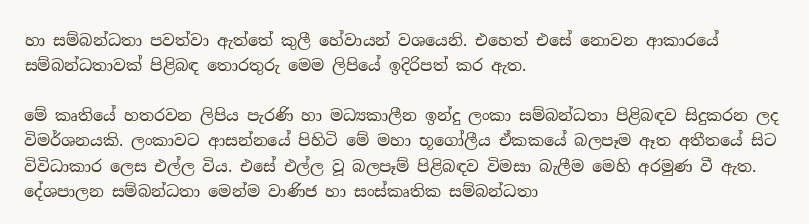හා සම්බන්ධතා පවත්වා ඇත්තේ කුලී හේවායන් වශයෙනි. එහෙත් එසේ නොවන ආකාරයේ සම්බන්ධතාවක් පිළිබඳ තොරතුරු මෙම ලිපියේ ඉදිරිපත් කර ඇත.

මේ කෘතියේ හතරවන ලිපිය පැරණි හා මධ්‍යකාලීන ඉන්දු ලංකා සම්බන්ධතා පිළිබඳව සිදුකරන ලද විමර්ශනයකි. ලංකාවට ආසන්නයේ පිහිටි මේ මහා භූගෝලීය ඒකකයේ බලපෑම ඈත අතීතයේ සිට විවිධාකාර ලෙස එල්ල විය. එසේ එල්ල වූ බලපෑම් පිළිබඳව විමසා බැලීම මෙහි අරමුණ වී ඇත. දේශපාලන සම්බන්ධතා මෙන්ම වාණිජ හා සංස්කෘතික සම්බන්ධතා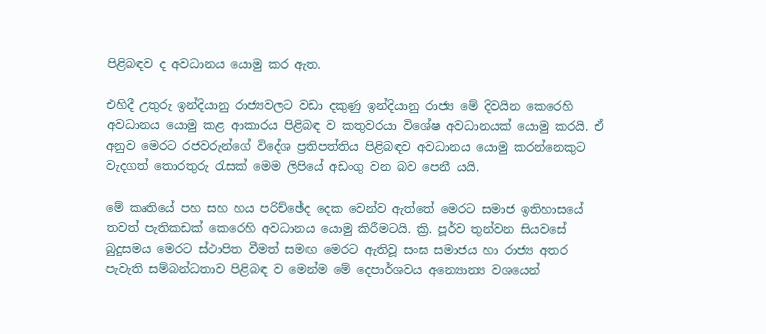පිළිබඳව ද අවධානය යොමු කර ඇත.

එහිදී උතුරු ඉන්දියානු රාජ්‍යවලට වඩා දකුණු ඉන්දියානු රාජ්‍ය මේ දිවයින කෙරෙහි අවධානය යොමු කළ ආකාරය පිළිබඳ ව කතුවරයා විශේෂ අවධානයක් යොමු කරයි. ඒ අනුව මෙරට රජවරුන්ගේ විදේශ ප්‍රතිපත්තිය පිළිබඳව අවධානය යොමු කරන්නෙකුට වැදගත් තොරතුරු රැසක් මෙම ලිපියේ අඩංගු වන බව පෙනී යයි.

මේ කෘතියේ පහ සහ හය පරිච්ඡේද දෙක වෙන්ව ඇත්තේ මෙරට සමාජ ඉතිහාසයේ තවත් පැතිකඩක් කෙරෙහි අවධානය යොමු කිරීමටයි. ක්‍රි. පූර්ව තුන්වන සියවසේ බුදුසමය මෙරට ස්ථාපිත වීමත් සමඟ මෙරට ඇතිවූ සංඝ සමාජය හා රාජ්‍ය අතර පැවැති සම්බන්ධතාව පිළිබඳ ව මෙන්ම මේ දෙපාර්ශවය අන්‍යොන්‍ය වශයෙන්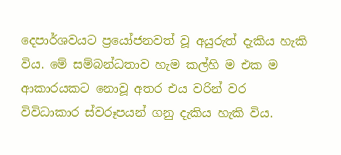දෙපාර්ශවයට ප්‍රයෝජනවත් වූ අයුරුත් දැකිය හැකි විය. මේ සම්බන්ධතාව හැම කල්හි ම එක ම ආකාරයකට නොවූ අතර එය වරින් වර විවිධාකාර ස්වරූපයන් ගනු දැකිය හැකි විය.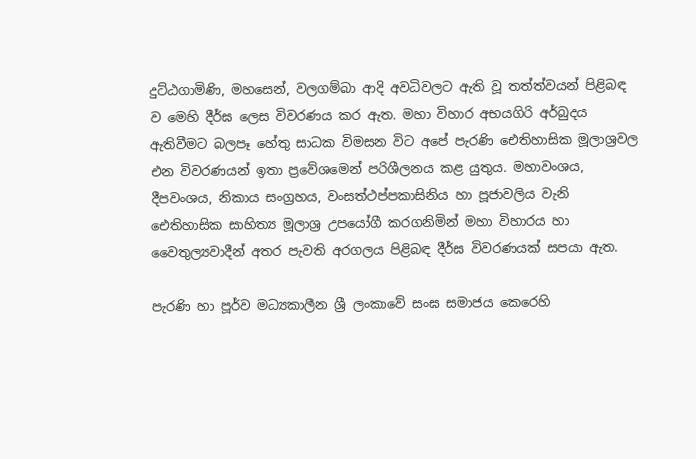දුට්ඨගාමිණි, මහසෙන්, වලගම්බා ආදි අවධිවලට ඇති වූ තත්ත්වයන් පිළිබඳ ව මෙහි දීර්ඝ ලෙස විවරණය කර ඇත. මහා විහාර අභයගිරි අර්බුදය ඇතිවීමට බලපෑ හේතු සාධක විමසන විට අපේ පැරණි ඓතිහාසික මූලාශ්‍රවල එන විවරණයන් ඉතා ප්‍රවේශමෙන් පරිශීලනය කළ යුතුය. මහාවංශය, දීපවංශය, නිකාය සංග්‍රහය, වංසත්ථප්පකාසිනිය හා පූජාවලිය වැනි ඓතිහාසික සාහිත්‍ය මූලාශ්‍ර උපයෝගී කරගනිමින් මහා විහාරය හා වෛතුල්‍යවාදීන් අතර පැවති අරගලය පිළිබඳ දීර්ඝ විවරණයක් සපයා ඇත.

පැරණි හා පූර්ව මධ්‍යකාලීන ශ්‍රී ලංකාවේ සංඝ සමාජය කෙරෙහි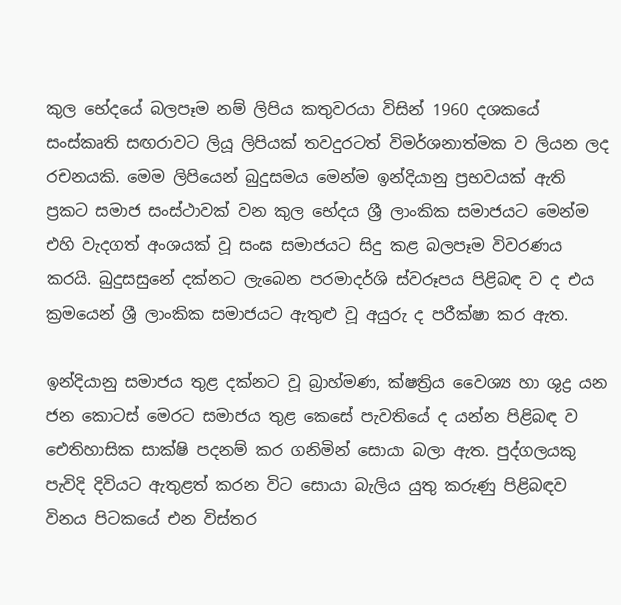කුල භේදයේ බලපෑම නම් ලිපිය කතුවරයා විසින් 1960 දශකයේ සංස්කෘති සඟරාවට ලියූ ලිපියක් තවදුරටත් විමර්ශනාත්මක ව ලියන ලද රචනයකි. මෙම ලිපියෙන් බුදුසමය මෙන්ම ඉන්දියානු ප්‍රභවයක් ඇති ප්‍රකට සමාජ සංස්ථාවක් වන කුල භේදය ශ්‍රී ලාංකික සමාජයට මෙන්ම එහි වැදගත් අංශයක් වූ සංඝ සමාජයට සිදු කළ බලපෑම විවරණය කරයි. බුදුසසුනේ දක්නට ලැබෙන පරමාදර්ශි ස්වරූපය පිළිබඳ ව ද එය ක්‍රමයෙන් ශ්‍රී ලාංකික සමාජයට ඇතුළු වූ අයුරු ද පරීක්ෂා කර ඇත.

ඉන්දියානු සමාජය තුළ දක්නට වූ බ්‍රාහ්මණ, ක්ෂත්‍රිය වෛශ්‍ය හා ශුද්‍ර යන ජන කොටස් මෙරට සමාජය තුළ කෙසේ පැවතියේ ද යන්න පිළිබඳ ව ඓතිහාසික සාක්ෂි පදනම් කර ගනිමින් සොයා බලා ඇත. පුද්ගලයකු පැවිදි දිවියට ඇතුළත් කරන විට සොයා බැලිය යුතු කරුණු පිළිබඳව විනය පිටකයේ එන විස්තර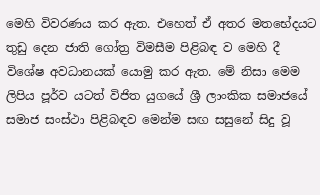මෙහි විවරණය කර ඇත. එහෙත් ඒ අතර මතභේදයට තුඩු දෙන ජාති ගෝත්‍ර විමසීම පිළිබඳ ව මෙහි දී විශේෂ අවධානයක් යොමු කර ඇත. මේ නිසා මෙම ලිපිය පූර්ව යටත් විජිත යුගයේ ශ්‍රී ලාංකික සමාජයේ සමාජ සංස්ථා පිළිබඳව මෙන්ම සඟ සසුනේ සිදු වූ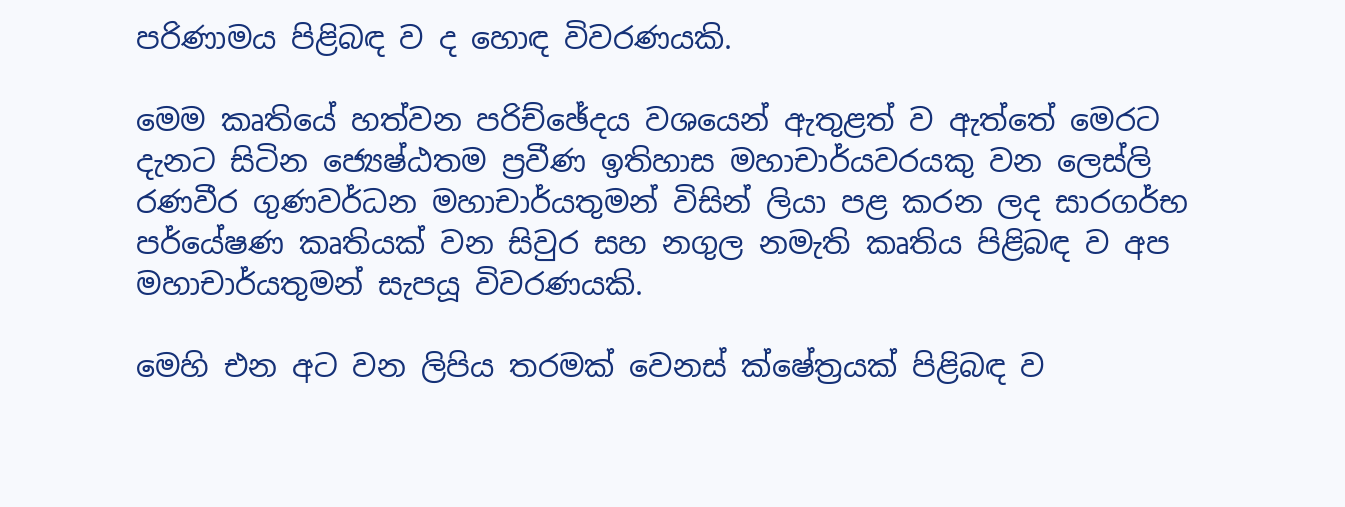පරිණාමය පිළිබඳ ව ද හොඳ විවරණයකි.

මෙම කෘතියේ හත්වන පරිච්ඡේදය වශයෙන් ඇතුළත් ව ඇත්තේ මෙරට දැනට සිටින ජ්‍යෙෂ්ඨතම ප්‍රවීණ ඉතිහාස මහාචාර්යවරයකු වන ලෙස්ලි රණවීර ගුණවර්ධන මහාචාර්යතුමන් විසින් ලියා පළ කරන ලද සාරගර්භ පර්යේෂණ කෘතියක් වන සිවුර සහ නගුල නමැති කෘතිය පිළිබඳ ව අප මහාචාර්යතුමන් සැපයූ විවරණයකි.

මෙහි එන අට වන ලිපිය තරමක් වෙනස් ක්ෂේත්‍රයක් පිළිබඳ ව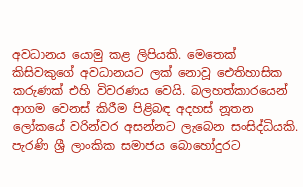අවධානය යොමු කළ ලිපියකි. මෙතෙක් කිසිවකුගේ අවධානයට ලක් නොවූ ඓතිහාසික කරුණක් එහි විවරණය වෙයි. බලහත්කාරයෙන් ආගම වෙනස් කිරීම පිළිබඳ අදහස් නූතන ලෝකයේ වරින්වර අසන්නට ලැබෙන සංසිද්ධියකි. පැරණි ශ්‍රී ලාංකික සමාජය බොහෝදුරට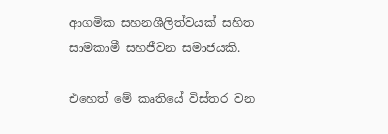ආගමික සහනශීලිත්වයක් සහිත සාමකාමී සහජීවන සමාජයකි.

එහෙත් මේ කෘතියේ විස්තර වන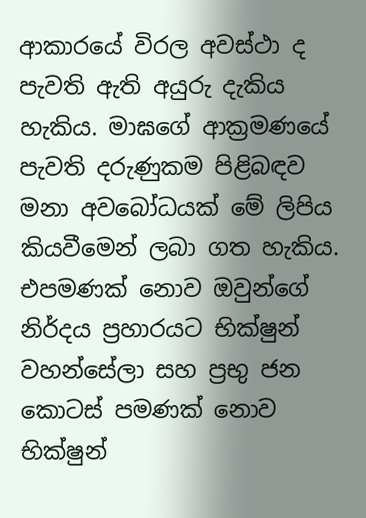ආකාරයේ විරල අවස්ථා ද පැවති ඇති අයුරු දැකිය හැකිය. මාඝගේ ආක්‍රමණයේ පැවති දරුණුකම පිළිබඳව මනා අවබෝධයක් මේ ලිපිය කියවීමෙන් ලබා ගත හැකිය. එපමණක් නොව ඔවුන්ගේ නිර්දය ප්‍රහාරයට භික්ෂුන් වහන්සේලා සහ ප්‍රභු ජන කොටස් පමණක් නොව භික්ෂුන්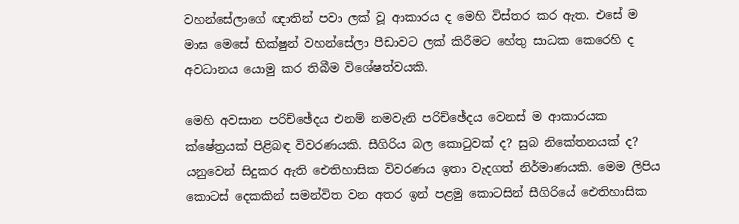වහන්සේලාගේ ඥාතින් පවා ලක් වූ ආකාරය ද මෙහි විස්තර කර ඇත. එසේ ම මාඝ මෙසේ භික්ෂුන් වහන්සේලා පීඩාවට ලක් කිරීමට හේතු සාධක කෙරෙහි ද අවධානය යොමු කර තිබීම විශේෂත්වයකි.

මෙහි අවසාන පරිච්ඡේදය එනම් නමවැනි පරිච්ඡේදය වෙනස් ම ආකාරයක ක්ෂේත්‍රයක් පිළිබඳ විවරණයකි. සීගිරිය බල කොටුවක් ද? සුබ නිකේතනයක් ද? යනුවෙන් සිදුකර ඇති ඓතිහාසික විවරණය ඉතා වැදගත් නිර්මාණයකි. මෙම ලිපිය කොටස් දෙකකින් සමන්විත වන අතර ඉන් පළමු කොටසින් සීගිරියේ ඓතිහාසික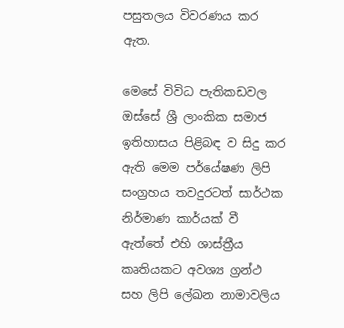පසුතලය විවරණය කර ඇත.

මෙසේ විවිධ පැතිකඩවල ඔස්සේ ශ්‍රී ලාංකික සමාජ ඉතිහාසය පිළිබඳ ව සිදු කර ඇති මෙම පර්යේෂණ ලිපි සංග්‍රහය තවදුරටත් සාර්ථක නිර්මාණ කාර්යක් වී ඇත්තේ එහි ශාස්ත්‍රීය කෘතියකට අවශ්‍ය ග්‍රන්ථ සහ ලිපි ලේඛන නාමාවලිය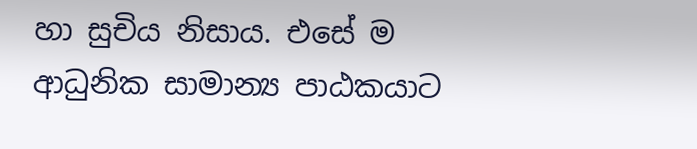හා සුචිය නිසාය. එසේ ම ආධුනික සාමාන්‍ය පාඨකයාට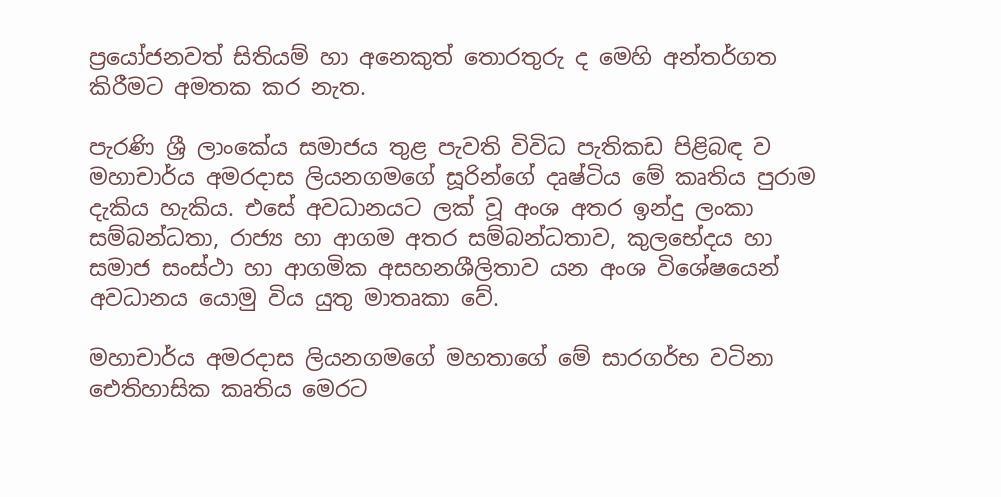ප්‍රයෝජනවත් සිතියම් හා අනෙකුත් තොරතුරු ද මෙහි අන්තර්ගත කිරීමට අමතක කර නැත.

පැරණි ශ්‍රී ලාංකේය සමාජය තුළ පැවති විවිධ පැතිකඩ පිළිබඳ ව මහාචාර්ය අමරදාස ලියනගමගේ සූරින්ගේ දෘෂ්ටිය මේ කෘතිය පුරාම දැකිය හැකිය. එසේ අවධානයට ලක් වූ අංශ අතර ඉන්දු ලංකා සම්බන්ධතා, රාජ්‍ය හා ආගම අතර සම්බන්ධතාව, කුලභේදය හා සමාජ සංස්ථා හා ආගමික අසහනශීලිතාව යන අංශ විශේෂයෙන් අවධානය යොමු විය යුතු මාතෘකා වේ.

මහාචාර්ය අමරදාස ලියනගමගේ මහතාගේ මේ සාරගර්භ වටිනා ඓතිහාසික කෘතිය මෙරට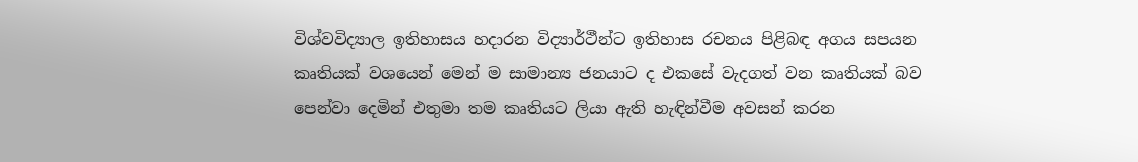විශ්වවිද්‍යාල ඉතිහාසය හදාරන විද්‍යාර්ථීන්ට ඉතිහාස රචනය පිළිබඳ අගය සපයන කෘතියක් වශයෙන් මෙන් ම සාමාන්‍ය ජනයාට ද එකසේ වැදගත් වන කෘතියක් බව පෙන්වා දෙමින් එතුමා තම කෘතියට ලියා ඇති හැඳින්වීම අවසන් කරන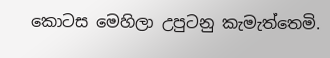කොටස මෙහිලා උපුටනු කැමැත්තෙමි.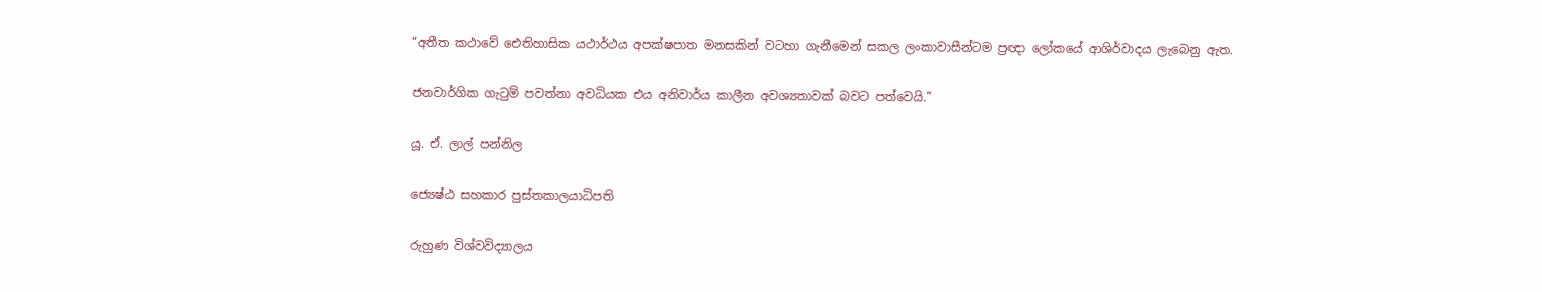“අතීත කථාවේ ඓතිහාසික යථාර්ථය අපක්ෂපාත මනසකින් වටහා ගැනීමෙන් සකල ලංකාවාසීන්ටම ප්‍රඥා ලෝකයේ ආශිර්වාදය ලැබෙනු ඇත.

ජනවාර්ගික ගැටුම් පවත්නා අවධියක එය අනිවාර්ය කාලීන අවශ්‍යතාවක් බවට පත්වෙයි.”

යූ. ඒ. ලාල් පන්නිල

ජ්‍යෙෂ්ඨ සහකාර පුස්තකාලයාධිපති

රුහුණ විශ්වවිද්‍යාලය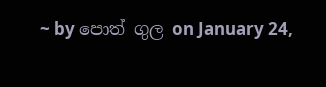~ by පොත් ගුල on January 24,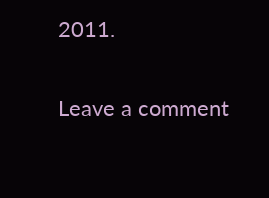2011.

Leave a comment